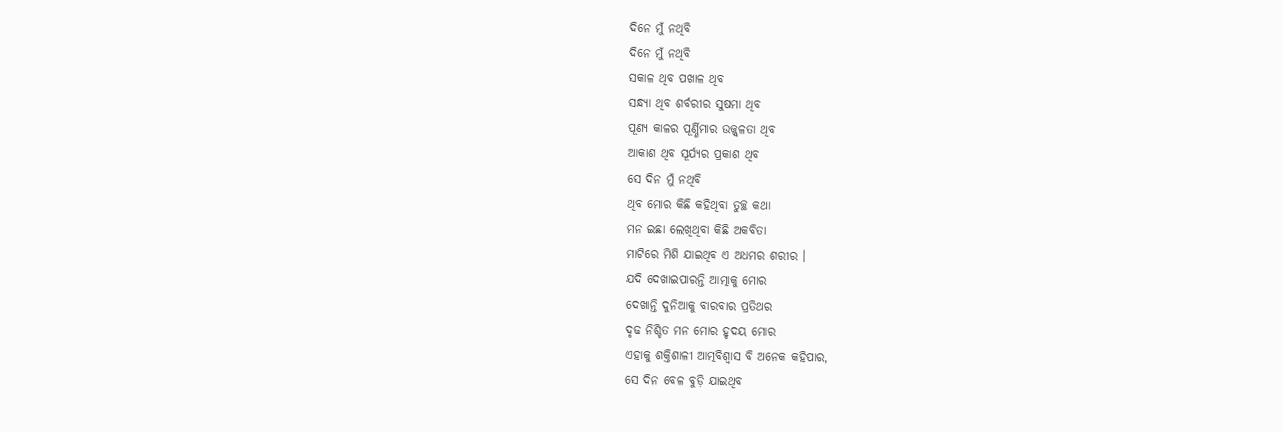ଦିନେ ମୁଁ ନଥିବି
ଦିନେ ମୁଁ ନଥିବି
ସକାଳ ଥିବ ପଖାଳ ଥିବ
ସନ୍ଧ୍ୟା ଥିବ ଶର୍ବରୀର ସୁଷମା ଥିବ
ପୂଣ୍ୟ କାଳର ପୂର୍ଣ୍ଣିମାର ଉଜ୍ଜ୍ୱଳତା ଥିବ
ଆକାଶ ଥିବ ସୂର୍ଯ୍ୟର ପ୍ରକାଶ ଥିବ
ସେ ଦିନ ମୁଁ ନଥିବି
ଥିବ ମୋର କିଛି କହିଥିବା ତୁଚ୍ଛ କଥା
ମନ ଇଛା ଲେଖିଥିବା କିଛି ଅକବିତା
ମାଟିରେ ମିଶି ଯାଇଥିବ ଏ ଅଧମର ଶରୀର ।
ଯଦି ଦେଖାଇପାରନ୍ତି ଆତ୍ମାକୁ ମୋର
ଦେଖାନ୍ତି ଦୁନିଆକୁ ବାରବାର ପ୍ରତିଥର
ଦୃଢ ନିଶ୍ଚିତ ମନ ମୋର ହୃଦୟ ମୋର
ଏହାକୁ ଶକ୍ତିଶାଳୀ ଆତ୍ମବିଶ୍ବାସ ବି ଅନେକ କହିପାର,
ସେ ଦିନ ବେଳ ବୁଡ଼ି ଯାଇଥିବ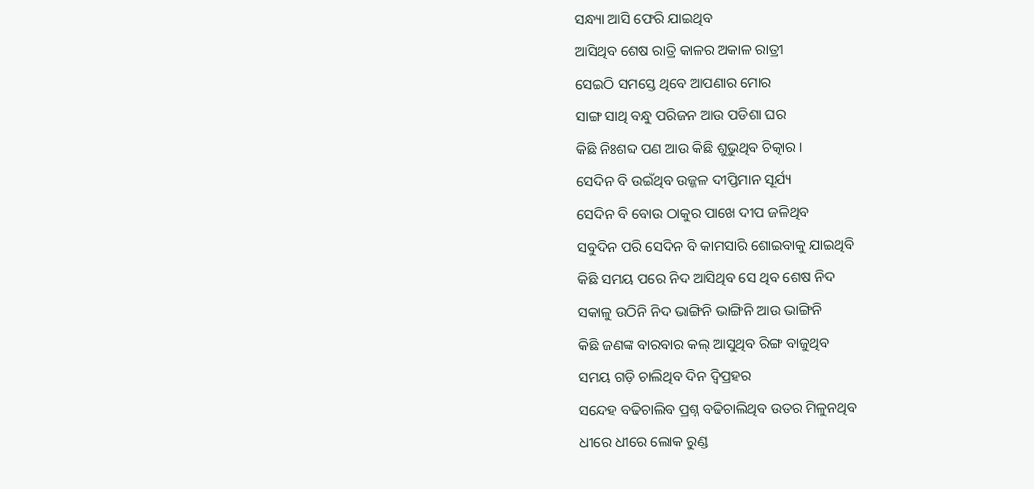ସନ୍ଧ୍ୟା ଆସି ଫେରି ଯାଇଥିବ
ଆସିଥିବ ଶେଷ ରାତ୍ରି କାଳର ଅକାଳ ରାତ୍ରୀ
ସେଇଠି ସମସ୍ତେ ଥିବେ ଆପଣାର ମୋର
ସାଙ୍ଗ ସାଥି ବନ୍ଧୁ ପରିଜନ ଆଉ ପଡିଶା ଘର
କିଛି ନିଃଶବ୍ଦ ପଣ ଆଉ କିଛି ଶୁଭୁଥିବ ଚିତ୍କାର ।
ସେଦିନ ବି ଉଇଁଥିବ ଉଜ୍ଜଳ ଦୀପ୍ତିମାନ ସୂର୍ଯ୍ୟ
ସେଦିନ ବି ବୋଉ ଠାକୁର ପାଖେ ଦୀପ ଜଳିଥିବ
ସବୁଦିନ ପରି ସେଦିନ ବି କାମସାରି ଶୋଇବାକୁ ଯାଇଥିବି
କିଛି ସମୟ ପରେ ନିଦ ଆସିଥିବ ସେ ଥିବ ଶେଷ ନିଦ
ସକାଳୁ ଉଠିନି ନିଦ ଭାଙ୍ଗିନି ଭାଙ୍ଗିନି ଆଉ ଭାଙ୍ଗିନି
କିଛି ଜଣଙ୍କ ବାରବାର କଲ୍ ଆସୁଥିବ ରିଙ୍ଗ ବାଜୁଥିବ
ସମୟ ଗଡ଼ି ଚାଲିଥିବ ଦିନ ଦ୍ୱିପ୍ରହର
ସନ୍ଦେହ ବଢିଚାଲିବ ପ୍ରଶ୍ନ ବଢିଚାଲିଥିବ ଉତର ମିଳୁନଥିବ
ଧୀରେ ଧୀରେ ଲୋକ ରୁଣ୍ଡ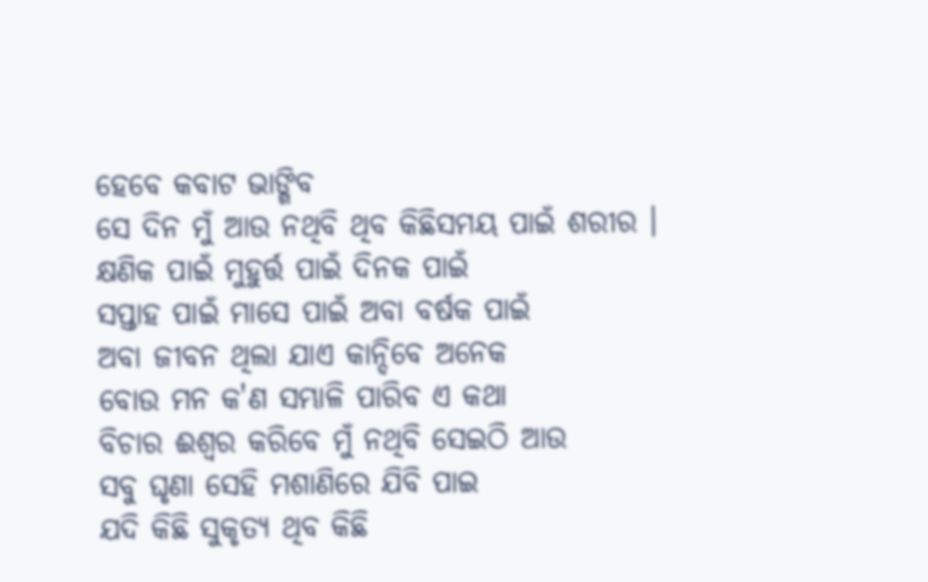ହେବେ କବାଟ ଭାଙ୍ଗିବ
ସେ ଦିନ ମୁଁ ଆଉ ନଥିବି ଥିବ କିଛିସମୟ ପାଇଁ ଶରୀର ।
କ୍ଷଣିକ ପାଇଁ ମୁହୁର୍ତ୍ତ ପାଇଁ ଦିନକ ପାଇଁ
ସପ୍ତାହ ପାଇଁ ମାସେ ପାଇଁ ଅବା ବର୍ଷକ ପାଇଁ
ଅବା ଜୀବନ ଥିଲା ଯାଏ କାନ୍ଦିବେ ଅନେକ
ବୋଉ ମନ କ'ଣ ସମ୍ଭାଳି ପାରିବ ଏ କଥା
ବିଚାର ଈଶ୍ୱର କରିବେ ମୁଁ ନଥିବି ସେଇଠି ଆଉ
ସବୁ ଘୃଣା ସେହି ମଶାଣିରେ ଯିବି ପାଇ
ଯଦି କିଛି ସୁକୃତ୍ୟ ଥିବ କିଛି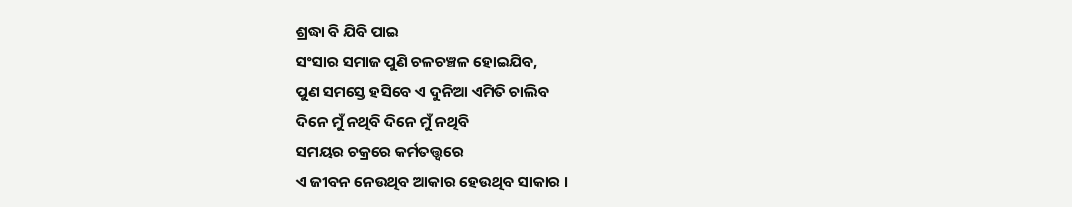ଶ୍ରଦ୍ଧା ବି ଯିବି ପାଇ
ସଂସାର ସମାଜ ପୁଣି ଚଳଚଞ୍ଚଳ ହୋଇଯିବ,
ପୁଣ ସମସ୍ତେ ହସିବେ ଏ ଦୁନିଆ ଏମିତି ଚାଲିବ
ଦିନେ ମୁଁ ନଥିବି ଦିନେ ମୁଁ ନଥିବି
ସମୟର ଚକ୍ରରେ କର୍ମତତ୍ତ୍ୱରେ
ଏ ଜୀବନ ନେଉଥିବ ଆକାର ହେଉଥିବ ସାକାର ।